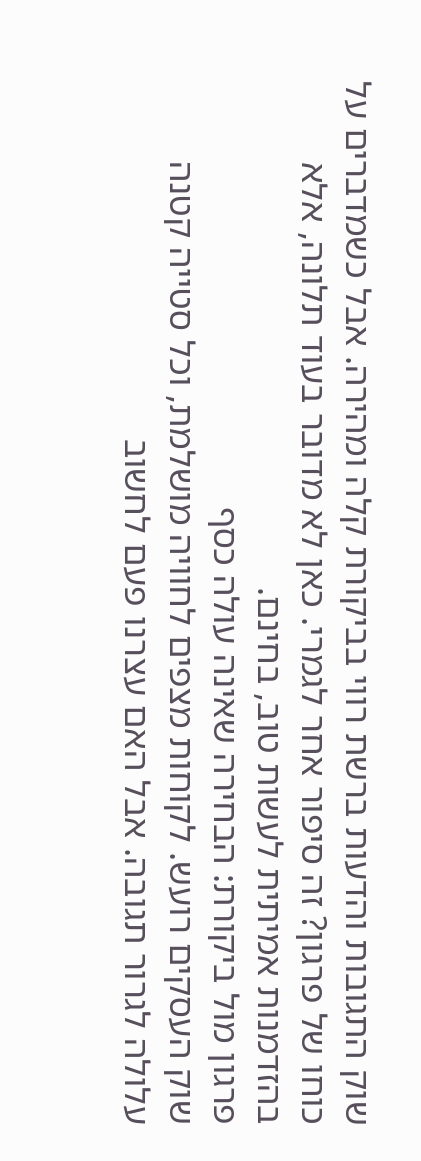שוק התגובות והדעות ברשת רווי בביקורת קלה ומהירה. אבל כשמדברים על כוחו של פרגון? זה סיפור אחר לגמרי. כאן לא מדובר בעוד תלונה, אלא בהזדמנות אמיתית לעשות טוב, בחינם.
פרגון מול ביקורת: הבחירה שאינה עולה כסף
שוק העסקים רועש. לקוחות מצפים לחוויה מושלמת, וכל סטייה קטנה עלולה לגרור תגובה. אבל האם עצרנו פעם לחשוב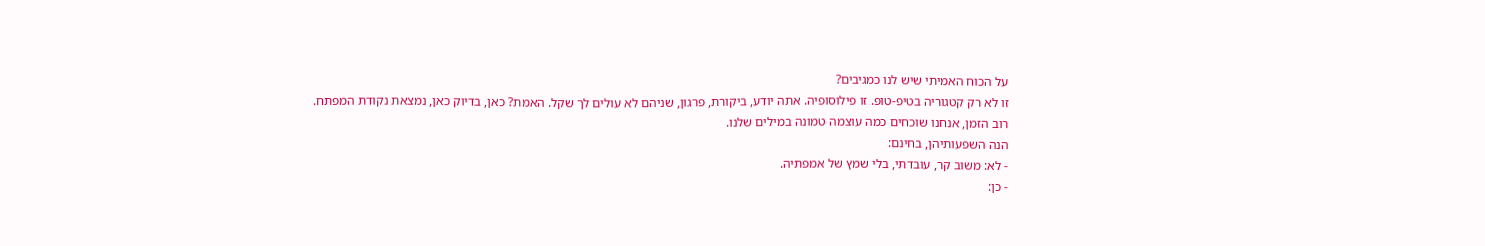על הכוח האמיתי שיש לנו כמגיבים?
זו לא רק קטגוריה בטיפ-טופ. זו פילוסופיה. אתה יודע, ביקורת, פרגון, שניהם לא עולים לך שקל. האמת? כאן, בדיוק כאן, נמצאת נקודת המפתח.
רוב הזמן, אנחנו שוכחים כמה עוצמה טמונה במילים שלנו.
הנה השפעותיהן, בחינם:
- לא: משוב קר, עובדתי, בלי שמץ של אמפתיה.
- כן: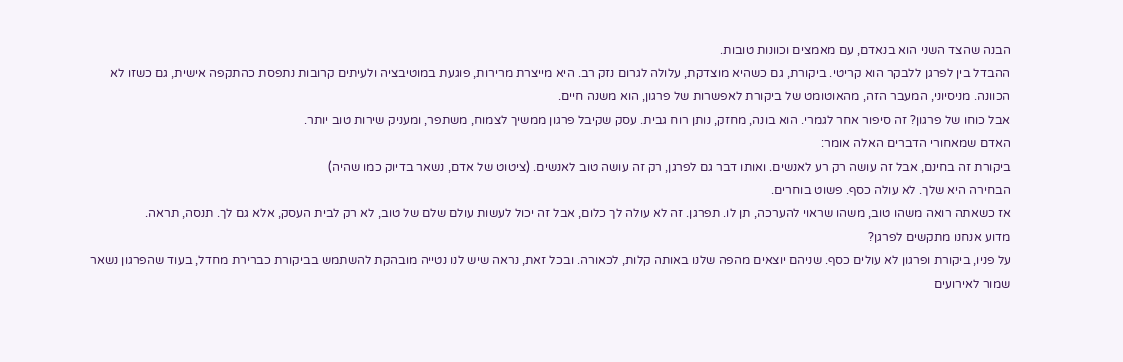הבנה שהצד השני הוא בנאדם, עם מאמצים וכוונות טובות.
ההבדל בין לפרגן ללבקר הוא קריטי. ביקורת, גם כשהיא מוצדקת, עלולה לגרום נזק רב. היא מייצרת מרירות, פוגעת במוטיבציה ולעיתים קרובות נתפסת כהתקפה אישית, גם כשזו לא הכוונה. מניסיוני, המעבר הזה, מהאוטומט של ביקורת לאפשרות של פרגון, הוא משנה חיים.
אבל כוחו של פרגון? זה סיפור אחר לגמרי. הוא בונה, מחזק, נותן רוח גבית. עסק שקיבל פרגון ממשיך לצמוח, משתפר, ומעניק שירות טוב יותר.
האדם שמאחורי הדברים האלה אומר:
ביקורת זה בחינם, אבל זה עושה רק רע לאנשים. ואותו דבר גם לפרגן, רק זה עושה טוב לאנשים. (ציטוט של אדם, נשאר בדיוק כמו שהיה)
הבחירה היא שלך. לא עולה כסף. פשוט בוחרים.
אז כשאתה רואה משהו טוב, משהו שראוי להערכה, תן לו. תפרגן. זה לא עולה לך כלום, אבל זה יכול לעשות עולם שלם של טוב, לא רק לבית העסק, אלא גם לך. תנסה, תראה.
מדוע אנחנו מתקשים לפרגן?
על פניו, ביקורת ופרגון לא עולים כסף. שניהם יוצאים מהפה שלנו באותה קלות, לכאורה. ובכל זאת, נראה שיש לנו נטייה מובהקת להשתמש בביקורת כברירת מחדל, בעוד שהפרגון נשאר שמור לאירועים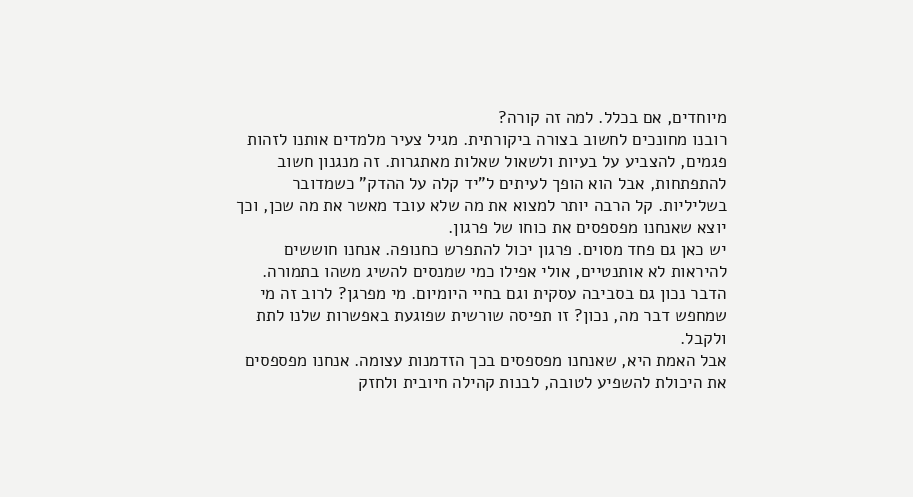מיוחדים, אם בכלל. למה זה קורה?
רובנו מחונכים לחשוב בצורה ביקורתית. מגיל צעיר מלמדים אותנו לזהות פגמים, להצביע על בעיות ולשאול שאלות מאתגרות. זה מנגנון חשוב להתפתחות, אבל הוא הופך לעיתים ל"יד קלה על ההדק" כשמדובר בשליליות. קל הרבה יותר למצוא את מה שלא עובד מאשר את מה שכן, וכך יוצא שאנחנו מפספסים את כוחו של פרגון.
יש כאן גם פחד מסוים. פרגון יכול להתפרש כחנופה. אנחנו חוששים להיראות לא אותנטיים, אולי אפילו כמי שמנסים להשיג משהו בתמורה. הדבר נכון גם בסביבה עסקית וגם בחיי היומיום. מי מפרגן? לרוב זה מי שמחפש דבר מה, נכון? זו תפיסה שורשית שפוגעת באפשרות שלנו לתת ולקבל.
אבל האמת היא, שאנחנו מפספסים בכך הזדמנות עצומה. אנחנו מפספסים את היכולת להשפיע לטובה, לבנות קהילה חיובית ולחזק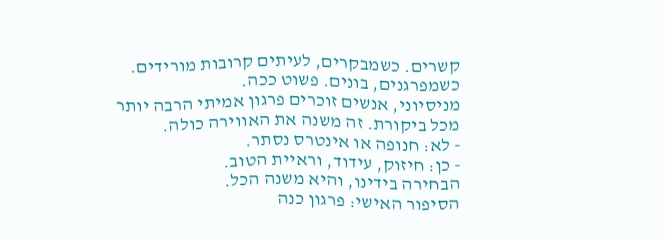קשרים. כשמבקרים, לעיתים קרובות מורידים. כשמפרגנים, בונים. פשוט ככה.
מניסיוני, אנשים זוכרים פרגון אמיתי הרבה יותר מכל ביקורת. זה משנה את האווירה כולה.
- לא: חנופה או אינטרס נסתר.
- כן: חיזוק, עידוד, וראיית הטוב.
הבחירה בידינו, והיא משנה הכל.
הסיפור האישי: פרגון כנה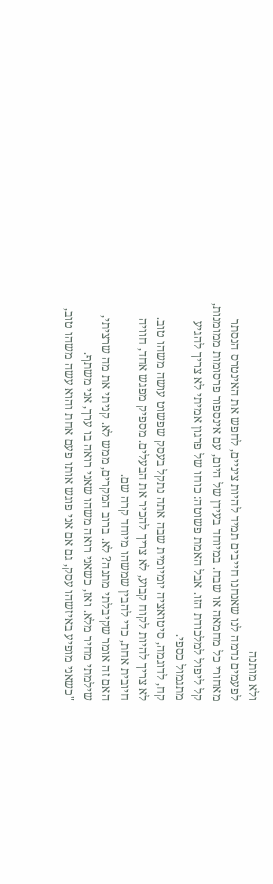ולא מותנה
לפעמים נדמה לנו שאנחנו חייבים תמיד להיות ציניים, לחפש את האינטרס הנסתר מאחורי כל מחמאה או שבח. במיוחד בעידן של היום, עם אינספור פרסומות ממומנות, קל ליפול למלכודת הזו. אבל האמת פשוטה: כוחו של פרגון אמיתי לא צריך להגיע מתגמול כספי.
קח, לדוגמה, סיטואציה יומיומית שבה אתה נתקל בעסק שפשוט עושה משהו טוב. לא צריך להיות לקוח קבוע, לא צריך להכיר את הבעלים. מספיק מפגש אחד, חוויה חיובית אחת, כדי להבין שמשהו מיוחד קרה שם.
האם זה אומר שקיבלתי מתנה? לא. ברוב המקרים, ממש לא. קניתי את מה שרציתי, שילמתי מחיר מלא. ואז, כשאני רואה משהו שאני רואה בו ערך, אני משתף.
"כשאני מופיע באיזשהו עסק, גם אם אני פוגש אותו פעם אחת והוא עשה משהו טוב,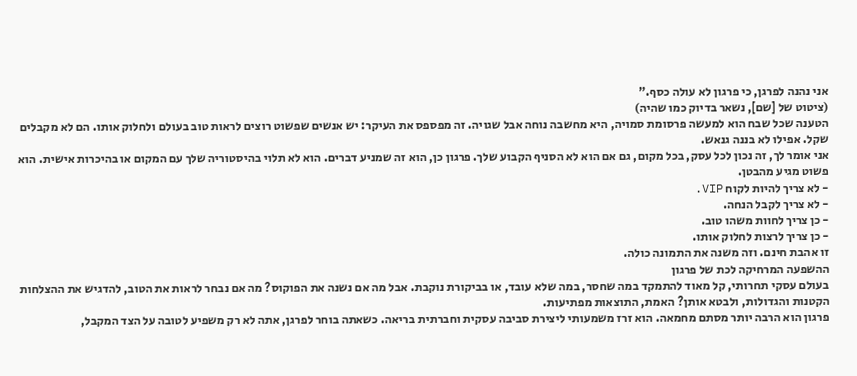אני נהנה לפרגן, כי פרגון לא עולה כסף."
(ציטוט של [שם], נשאר בדיוק כמו שהיה)
הטענה שכל שבח הוא למעשה פרסומת סמויה, היא מחשבה נוחה אבל שגויה. זה מפספס את העיקר: יש אנשים שפשוט רוצים לראות טוב בעולם ולחלוק אותו. הם לא מקבלים שקל. אפילו לא בננה גנאש.
אני אומר לך, זה נכון לכל עסק, בכל מקום, גם אם הוא לא הסניף הקבוע שלך. פרגון כן, הוא זה שמניע דברים. הוא לא תלוי בהיסטוריה שלך עם המקום או בהיכרות אישית. הוא פשוט מגיע מהבטן.
- לא צריך להיות לקוח VIP.
- לא צריך לקבל הנחה.
- כן צריך לחוות משהו טוב.
- כן צריך לרצות לחלוק אותו.
זו אהבת חינם. וזה משנה את התמונה כולה.
ההשפעה המרחיקה לכת של פרגון
בעולם עסקי תחרותי, קל מאוד להתמקד במה שחסר, במה שלא עובד, או בביקורת נוקבת. אבל מה אם נשנה את הפוקוס? מה אם נבחר לראות את הטוב, להדגיש את ההצלחות הקטנות והגדולות, ולבטא אותן? האמת, התוצאות מפתיעות.
פרגון הוא הרבה יותר מסתם מחמאה. הוא זרז משמעותי ליצירת סביבה עסקית וחברתית בריאה. כשאתה בוחר לפרגן, אתה לא רק משפיע לטובה על הצד המקבל,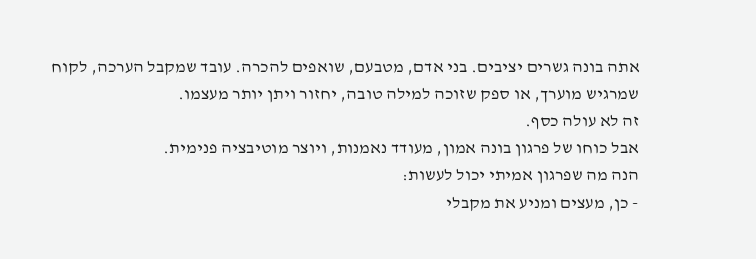אתה בונה גשרים יציבים. בני אדם, מטבעם, שואפים להכרה. עובד שמקבל הערכה, לקוח שמרגיש מוערך, או ספק שזוכה למילה טובה, יחזור ויתן יותר מעצמו.
זה לא עולה כסף.
אבל כוחו של פרגון בונה אמון, מעודד נאמנות, ויוצר מוטיבציה פנימית.
הנה מה שפרגון אמיתי יכול לעשות:
- כן, מעצים ומניע את מקבלי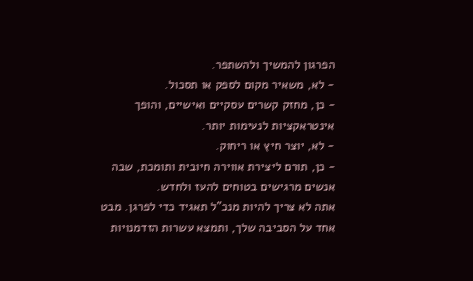הפרגון להמשיך ולהשתפר.
- לא, משאיר מקום לספק או תסכול.
- כן, מחזק קשרים עסקיים ואישיים, והופך אינטראקציות לנעימות יותר.
- לא, יוצר חיץ או ריחוק.
- כן, תורם ליצירת אווירה חיובית ותומכת, שבה אנשים מרגישים בטוחים להעז ולחדש.
אתה לא צריך להיות מנכ"ל תאגיד כדי לפרגן. מבט אחד על הסביבה שלך, ותמצא עשרות הזדמנויות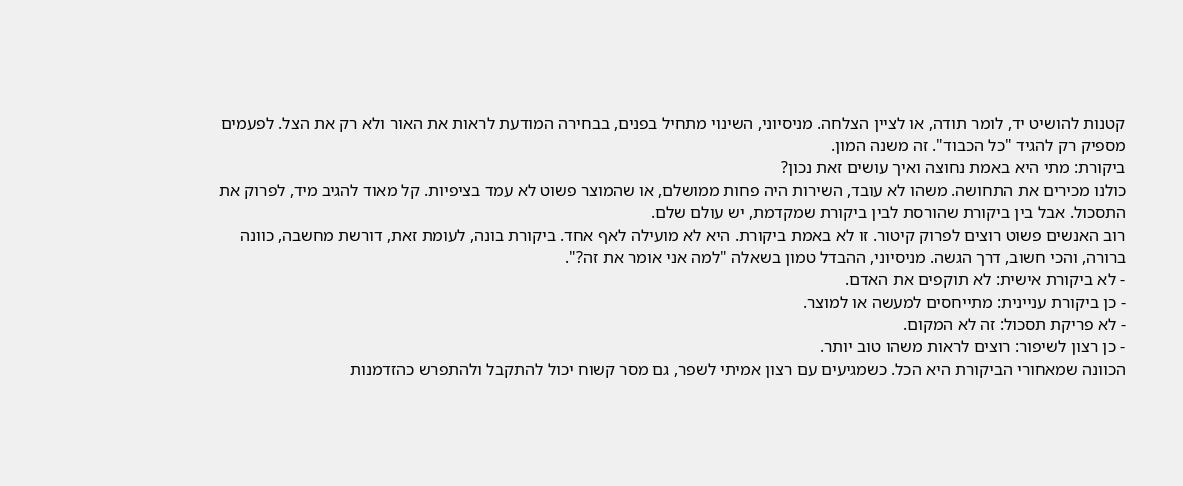קטנות להושיט יד, לומר תודה, או לציין הצלחה. מניסיוני, השינוי מתחיל בפנים, בבחירה המודעת לראות את האור ולא רק את הצל. לפעמים מספיק רק להגיד "כל הכבוד". זה משנה המון.
ביקורת: מתי היא באמת נחוצה ואיך עושים זאת נכון?
כולנו מכירים את התחושה. משהו לא עובד, השירות היה פחות ממושלם, או שהמוצר פשוט לא עמד בציפיות. קל מאוד להגיב מיד, לפרוק את התסכול. אבל בין ביקורת שהורסת לבין ביקורת שמקדמת, יש עולם שלם.
רוב האנשים פשוט רוצים לפרוק קיטור. זו לא באמת ביקורת. היא לא מועילה לאף אחד. ביקורת בונה, לעומת זאת, דורשת מחשבה, כוונה ברורה, והכי חשוב, דרך הגשה. מניסיוני, ההבדל טמון בשאלה "למה אני אומר את זה?".
- לא ביקורת אישית: לא תוקפים את האדם.
- כן ביקורת עניינית: מתייחסים למעשה או למוצר.
- לא פריקת תסכול: זה לא המקום.
- כן רצון לשיפור: רוצים לראות משהו טוב יותר.
הכוונה שמאחורי הביקורת היא הכל. כשמגיעים עם רצון אמיתי לשפר, גם מסר קשוח יכול להתקבל ולהתפרש כהזדמנות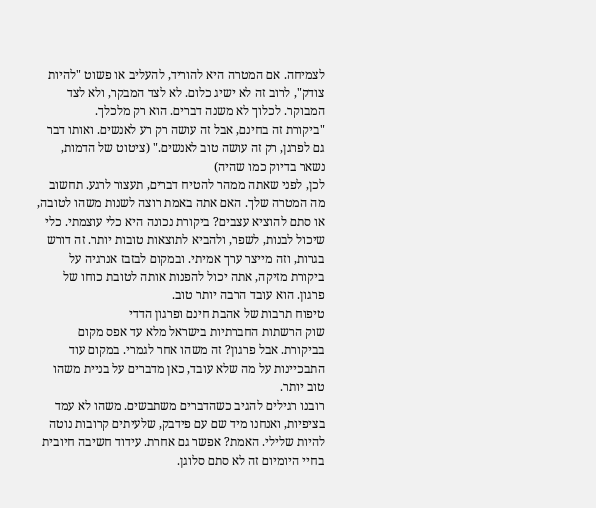לצמיחה. אם המטרה היא להוריד, להעליב או פשוט "להיות צודק", לרוב זה לא ישיג כלום. לא לצד המבקר, ולא לצד המבוקר. לכלוך לא משנה דברים. הוא רק מלכלך.
"ביקורת זה בחינם, אבל זה עושה רק רע לאנשים. ואותו דבר גם לפרגן, רק זה עושה טוב לאנשים." (ציטוט של הדמות, נשאר בדיוק כמו שהיה)
לכן, לפני שאתה ממהר להטיח דברים, תעצור לרגע. תחשוב מה המטרה שלך. האם אתה באמת רוצה לשנות משהו לטובה, או סתם להוציא עצבים? ביקורת נכונה היא כלי עוצמתי. כלי שיכול לבנות, לשפר, ולהביא לתוצאות טובות יותר. זה דורש בגרות, וזה מייצר ערך אמיתי. ובמקום לבזבז אנרגיה על ביקורת מזיקה, אתה יכול להפנות אותה לטובת כוחו של פרגון. הוא עובד הרבה יותר טוב.
טיפוח תרבות של אהבת חינם ופרגון הדדי
שוק הרשתות החברתיות בישראל מלא עד אפס מקום בביקורת. אבל פרגון? זה משהו אחר לגמרי. במקום עוד התבכיינות על מה שלא עובד, כאן מדברים על בניית משהו טוב יותר.
רובנו רגילים להגיב כשהדברים משתבשים. משהו לא עמד בציפיות, ואנחנו מיד שם עם פידבק, שלעיתים קרובות נוטה להיות שלילי. האמת? אפשר גם אחרת. עידוד חשיבה חיובית בחיי היומיום זה לא סתם סלוגן.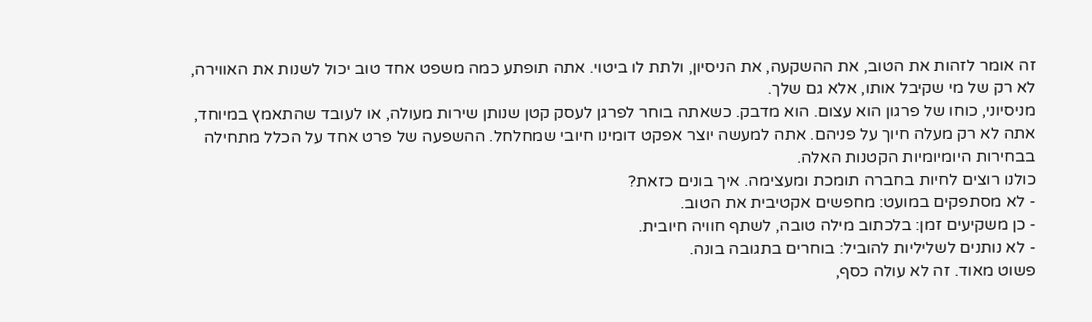זה אומר לזהות את הטוב, את ההשקעה, את הניסיון, ולתת לו ביטוי. אתה תופתע כמה משפט אחד טוב יכול לשנות את האווירה, לא רק של מי שקיבל אותו, אלא גם שלך.
מניסיוני, כוחו של פרגון הוא עצום. הוא מדבק. כשאתה בוחר לפרגן לעסק קטן שנותן שירות מעולה, או לעובד שהתאמץ במיוחד, אתה לא רק מעלה חיוך על פניהם. אתה למעשה יוצר אפקט דומינו חיובי שמחלחל. ההשפעה של פרט אחד על הכלל מתחילה בבחירות היומיומיות הקטנות האלה.
כולנו רוצים לחיות בחברה תומכת ומעצימה. איך בונים כזאת?
- לא מסתפקים במועט: מחפשים אקטיבית את הטוב.
- כן משקיעים זמן: בלכתוב מילה טובה, לשתף חוויה חיובית.
- לא נותנים לשליליות להוביל: בוחרים בתגובה בונה.
פשוט מאוד. זה לא עולה כסף,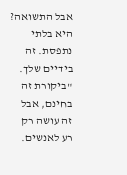אבל התשואה? היא בלתי נתפסת. זה בידיים שלך.
"ביקורת זה בחינם, אבל זה עושה רק רע לאנשים.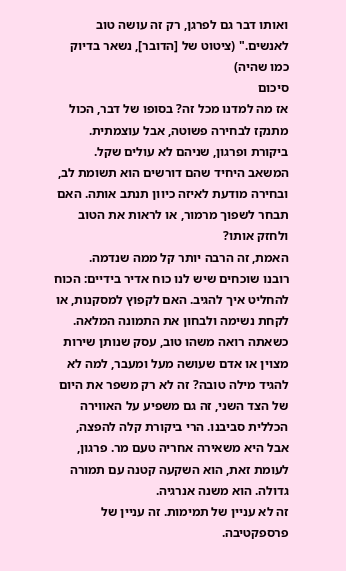ואותו דבר גם לפרגן, רק זה עושה טוב לאנשים." (ציטוט של [הדובר], נשאר בדיוק כמו שהיה)
סיכום
אז מה למדנו מכל זה? בסופו של דבר, הכול מתנקז לבחירה פשוטה, אבל עוצמתית. ביקורת ופרגון, שניהם לא עולים שקל. המשאב היחיד שהם דורשים הוא תשומת לב, ובחירה מודעת לאיזה כיוון תנתב אותה. האם תבחר לשפוך מרמור, או לראות את הטוב ולחזק אותו?
האמת, זה הרבה יותר קל ממה שנדמה.
רובנו שוכחים שיש לנו כוח אדיר בידיים: הכוח להחליט איך להגיב. האם לקפוץ למסקנות, או לקחת נשימה ולבחון את התמונה המלאה. כשאתה רואה משהו טוב, עסק שנותן שירות מצוין או אדם שעושה מעל ומעבר, למה לא להגיד מילה טובה? זה לא רק משפר את היום של הצד השני, זה גם משפיע על האווירה הכללית סביבנו. הרי ביקורת קלה להפצה, אבל היא משאירה אחריה טעם מר. פרגון, לעומת זאת, הוא השקעה קטנה עם תמורה גדולה. הוא משנה אנרגיה.
זה לא עניין של תמימות. זה עניין של פרספקטיבה.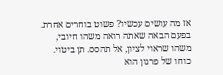אז מה עושים עכשיו? פשוט בוחרים אחרת. בפעם הבאה שאתה רואה משהו חיובי, משהו שראוי לציון, אל תהסס. תן ביטוי. כוחו של פרגון הוא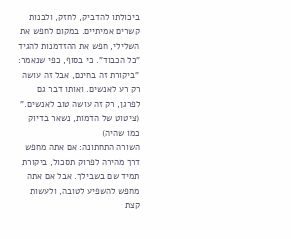ביכולתו להדביק, לחזק, ולבנות קשרים אמיתיים. במקום לחפש את השלילי, חפש את ההזדמנות להגיד "כל הכבוד". כי בסוף, כפי שנאמר:
"ביקורת זה בחינם, אבל זה עושה רק רע לאנשים. ואותו דבר גם לפרגן, רק זה עושה טוב לאנשים."
(ציטוט של הדמות, נשאר בדיוק כמו שהיה)
השורה התחתונה: אם אתה מחפש דרך מהירה לפרוק תסכול, ביקורת תמיד שם בשבילך. אבל אם אתה מחפש להשפיע לטובה, ולעשות קצת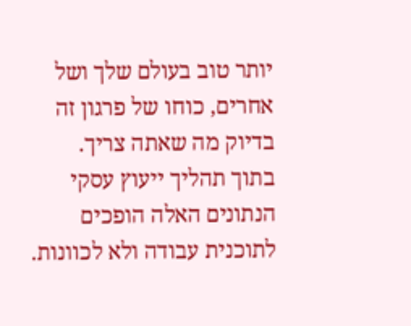יותר טוב בעולם שלך ושל אחרים, כוחו של פרגון זה בדיוק מה שאתה צריך.
בתוך תהליך ייעוץ עסקי הנתונים האלה הופכים לתוכנית עבודה ולא לכוונות.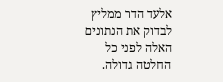אלעד הדר ממליץ לבדוק את הנתונים האלה לפני כל החלטה גדולה.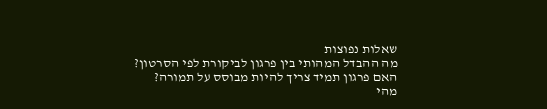שאלות נפוצות
מה ההבדל המהותי בין פרגון לביקורת לפי הסרטון?
האם פרגון תמיד צריך להיות מבוסס על תמורה?
מהי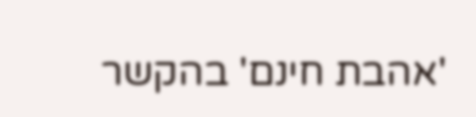'אהבת חינם' בהקשר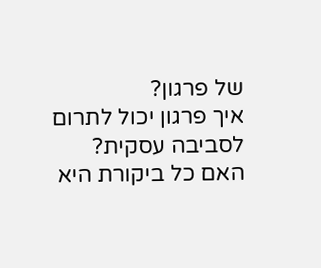של פרגון?
איך פרגון יכול לתרום לסביבה עסקית?
האם כל ביקורת היא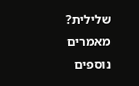שלילית?
מאמרים נוספים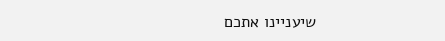שיעניינו אתכם